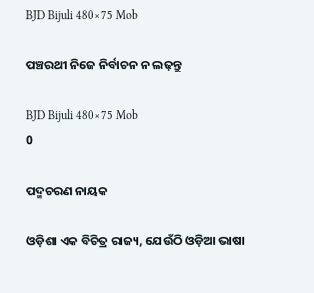BJD Bijuli 480×75 Mob

ପଞ୍ଚରଥୀ ନିଜେ ନିର୍ବାଚନ ନ ଲଢ଼ନ୍ତୁ

BJD Bijuli 480×75 Mob
0

ପଦ୍ମଚରଣ ନାୟକ

ଓଡ଼ିଶା ଏକ ବିଚିତ୍ର ରାଜ୍ୟ, ଯେଉଁଠି ଓଡ଼ିଆ ଭାଷା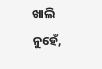ଖାଲି ନୁହେଁ,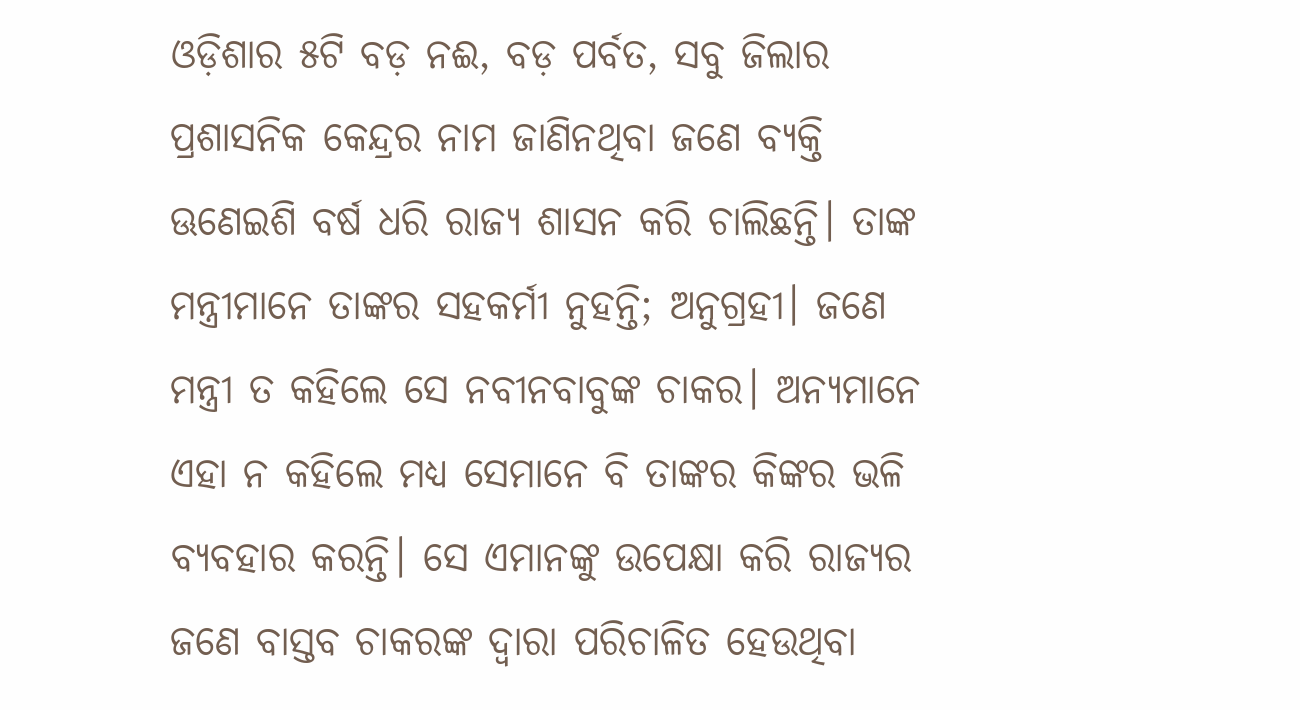ଓଡ଼ିଶାର ୫ଟି ବଡ଼ ନଈ, ବଡ଼ ପର୍ବତ, ସବୁ ଜିଲାର ପ୍ରଶାସନିକ କେନ୍ଦ୍ରର ନାମ ଜାଣିନଥିବା ଜଣେ ବ୍ୟକ୍ତି ଊଣେଇଶି ବର୍ଷ ଧରି ରାଜ୍ୟ ଶାସନ କରି ଚାଲିଛନ୍ତି। ତାଙ୍କ ମନ୍ତ୍ରୀମାନେ ତାଙ୍କର ସହକର୍ମୀ ନୁହନ୍ତି; ଅନୁଗ୍ରହୀ। ଜଣେ ମନ୍ତ୍ରୀ ତ କହିଲେ ସେ ନବୀନବାବୁଙ୍କ ଚାକର। ଅନ୍ୟମାନେ ଏହା ନ କହିଲେ ମଧ୍ୟ ସେମାନେ ବି ତାଙ୍କର କିଙ୍କର ଭଳି ବ୍ୟବହାର କରନ୍ତି। ସେ ଏମାନଙ୍କୁ ଉପେକ୍ଷା କରି ରାଜ୍ୟର ଜଣେ ବାସ୍ତବ ଚାକରଙ୍କ ଦ୍ୱାରା ପରିଚାଳିତ ହେଉଥିବା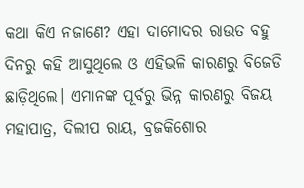କଥା କିଏ ନଜାଣେ? ଏହା ଦାମୋଦର ରାଉତ ବହୁ ଦିନରୁ କହି ଆସୁଥିଲେ ଓ ଏହିଭଳି କାରଣରୁ ବିଜେଡି ଛାଡ଼ିଥିଲେ। ଏମାନଙ୍କ ପୂର୍ବରୁ ଭିନ୍ନ କାରଣରୁ ବିଜୟ ମହାପାତ୍ର, ଦିଲୀପ ରାୟ, ବ୍ରଜକିଶୋର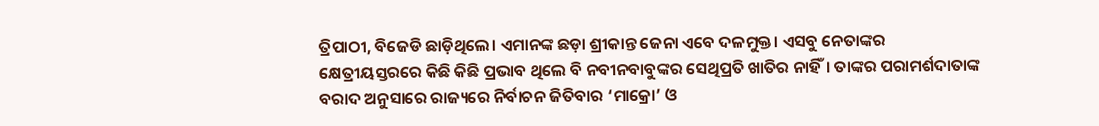ତ୍ରିପାଠୀ, ବିଜେଡି ଛାଡ଼ିଥିଲେ। ଏମାନଙ୍କ ଛଡ଼ା ଶ୍ରୀକାନ୍ତ ଜେନା ଏବେ ଦଳମୁକ୍ତ। ଏସବୁ ନେତାଙ୍କର କ୍ଷେତ୍ରୀୟସ୍ତରରେ କିଛି କିଛି ପ୍ରଭାବ ଥିଲେ ବି ନବୀନବାବୁଙ୍କର ସେଥିପ୍ରତି ଖାତିର ନାହିଁ। ତାଙ୍କର ପରାମର୍ଶଦାତାଙ୍କ ବରାଦ ଅନୁସାରେ ରାଜ୍ୟରେ ନିର୍ବାଚନ ଜିତିବାର ‘ମାକ୍ରୋ’ ଓ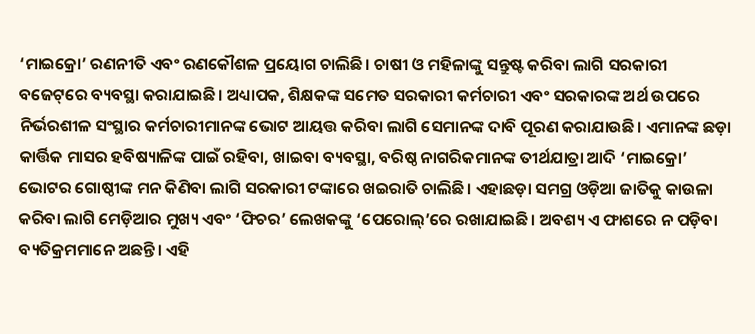‘ମାଇକ୍ରୋ’ ରଣନୀତି ଏବଂ ରଣକୌଶଳ ପ୍ରୟୋଗ ଚାଲିଛି। ଚାଷୀ ଓ ମହିଳାଙ୍କୁ ସନ୍ତୁଷ୍ଟ କରିବା ଲାଗି ସରକାରୀ ବଜେଟ୍‌ରେ ବ୍ୟବସ୍ଥା କରାଯାଇଛି। ଅଧ୍ୟାପକ, ଶିକ୍ଷକଙ୍କ ସମେତ ସରକାରୀ କର୍ମଚାରୀ ଏବଂ ସରକାରଙ୍କ ଅର୍ଥ ଉପରେ ନିର୍ଭରଶୀଳ ସଂସ୍ଥାର କର୍ମଚାରୀମାନଙ୍କ ଭୋଟ ଆୟତ୍ତ କରିବା ଲାଗି ସେମାନଙ୍କ ଦାବି ପୂରଣ କରାଯାଉଛି। ଏମାନଙ୍କ ଛଡ଼ା କାର୍ତ୍ତିକ ମାସର ହବିଷ୍ୟାଳିଙ୍କ ପାଇଁ ରହିବା, ଖାଇବା ବ୍ୟବସ୍ଥା, ବରିଷ୍ଠ ନାଗରିକମାନଙ୍କ ତୀର୍ଥଯାତ୍ରା ଆଦି ‘ମାଇକ୍ରୋ’ ଭୋଟର ଗୋଷ୍ଠୀଙ୍କ ମନ କିଣିବା ଲାଗି ସରକାରୀ ଟଙ୍କାରେ ଖଇରାତି ଚାଲିଛି। ଏହାଛଡ଼ା ସମଗ୍ର ଓଡ଼ିଆ ଜାତିକୁ କାଉଳା କରିବା ଲାଗି ମେଡ଼ିଆର ମୁଖ୍ୟ ଏବଂ ‘ଫିଚର’ ଲେଖକଙ୍କୁ ‘ପେରୋଲ୍‌’ରେ ରଖାଯାଇଛି। ଅବଶ୍ୟ ଏ ଫାଶରେ ନ ପଡ଼ିବା ବ୍ୟତିକ୍ରମମାନେ ଅଛନ୍ତି। ଏହି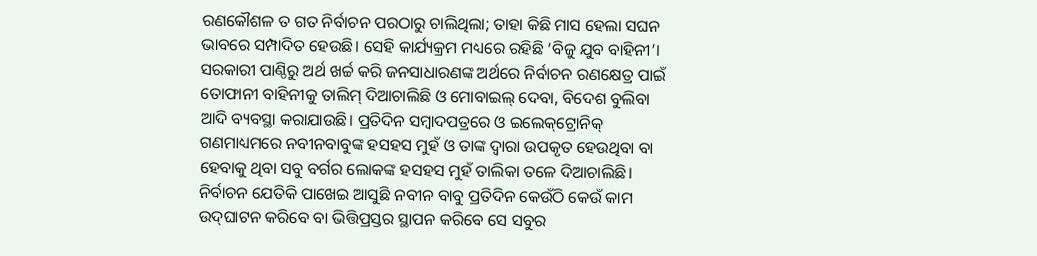ରଣକୌଶଳ ତ ଗତ ନିର୍ବାଚନ ପରଠାରୁ ଚାଲିଥିଲା; ତାହା କିଛି ମାସ ହେଲା ସଘନ ଭାବରେ ସମ୍ପାଦିତ ହେଉଛି। ସେହି କାର୍ଯ୍ୟକ୍ରମ ମଧ୍ୟରେ ରହିଛି ‘ବିଜୁ ଯୁବ ବାହିନୀ’। ସରକାରୀ ପାଣ୍ଠିରୁ ଅର୍ଥ ଖର୍ଚ୍ଚ କରି ଜନସାଧାରଣଙ୍କ ଅର୍ଥରେ ନିର୍ବାଚନ ରଣକ୍ଷେତ୍ର ପାଇଁ ତୋଫାନୀ ବାହିନୀକୁ ତାଲିମ୍‌ ଦିଆଚାଲିଛି ଓ ମୋବାଇଲ୍‌ ଦେବା, ବିଦେଶ ବୁଲିବା ଆଦି ବ୍ୟବସ୍ଥା କରାଯାଉଛି। ପ୍ରତିଦିନ ସମ୍ବାଦପତ୍ରରେ ଓ ଇଲେକ୍‌ଟ୍ରୋନିକ୍‌ ଗଣମାଧ୍ୟମରେ ନବୀନବାବୁଙ୍କ ହସହସ ମୁହଁ ଓ ତାଙ୍କ ଦ୍ୱାରା ଉପକୃତ ହେଉଥିବା ବା ହେବାକୁ ଥିବା ସବୁ ବର୍ଗର ଲୋକଙ୍କ ହସହସ ମୁହଁ ତାଲିକା ତଳେ ଦିଆଚାଲିଛି। ନିର୍ବାଚନ ଯେତିକି ପାଖେଇ ଆସୁଛି ନବୀନ ବାବୁ ପ୍ରତିଦିନ କେଉଁଠି କେଉଁ କାମ ଉଦ୍‌ଘାଟନ କରିବେ ବା ଭିତ୍ତିପ୍ରସ୍ତର ସ୍ଥାପନ କରିବେ ସେ ସବୁର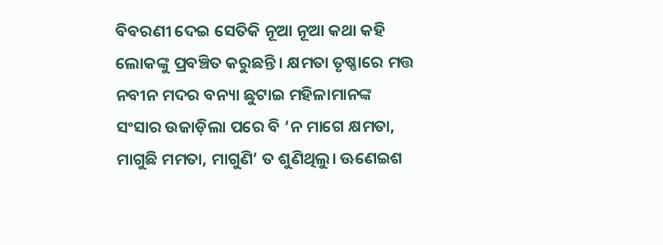ବିବରଣୀ ଦେଇ ସେତିକି ନୂଆ ନୂଆ କଥା କହି ଲୋକଙ୍କୁ ପ୍ରବଞ୍ଚିତ କରୁଛନ୍ତି। କ୍ଷମତା ତୃଷ୍ଣାରେ ମତ୍ତ ନବୀନ ମଦର ବନ୍ୟା ଛୁଟାଇ ମହିଳାମାନଙ୍କ ସଂସାର ଉଜାଡ଼ିଲା ପରେ ବି ‘ନ ମାଗେ କ୍ଷମତା, ମାଗୁଛି ମମତା, ମାଗୁଣି’ ତ ଶୁଣିଥିଲୁ। ଊଣେଇଶ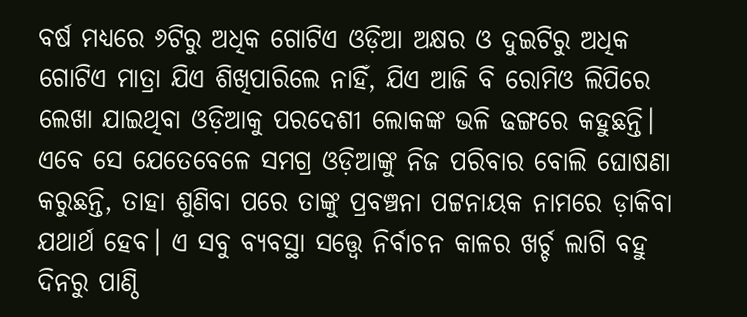ବର୍ଷ ମଧ୍ୟରେ ୬ଟିରୁ ଅଧିକ ଗୋଟିଏ ଓଡ଼ିଆ ଅକ୍ଷର ଓ ଦୁଇଟିରୁ ଅଧିକ ଗୋଟିଏ ମାତ୍ରା ଯିଏ ଶିଖିପାରିଲେ ନାହିଁ, ଯିଏ ଆଜି ବି ରୋମିଓ ଲିପିରେ ଲେଖା ଯାଇଥିବା ଓଡ଼ିଆକୁ ପରଦେଶୀ ଲୋକଙ୍କ ଭଳି ଢଙ୍ଗରେ କହୁଛନ୍ତି। ଏବେ ସେ ଯେତେବେଳେ ସମଗ୍ର ଓଡ଼ିଆଙ୍କୁ ନିଜ ପରିବାର ବୋଲି ଘୋଷଣା କରୁଛନ୍ତି, ତାହା ଶୁଣିବା ପରେ ତାଙ୍କୁ ପ୍ରବଞ୍ଚନା ପଟ୍ଟନାୟକ ନାମରେ ଡ଼ାକିବା ଯଥାର୍ଥ ହେବ। ଏ ସବୁ ବ୍ୟବସ୍ଥା ସତ୍ତ୍ୱେ ନିର୍ବାଚନ କାଳର ଖର୍ଚ୍ଚ ଲାଗି ବହୁ ଦିନରୁ ପାଣ୍ଠି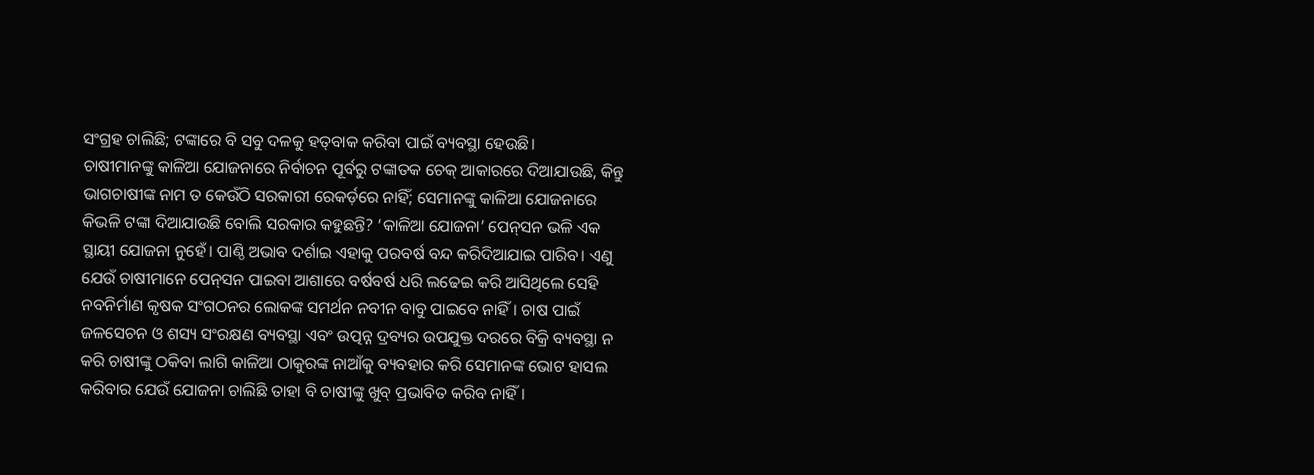ସଂଗ୍ରହ ଚାଲିଛି; ଟଙ୍କାରେ ବି ସବୁ ଦଳକୁ ହତ୍‌ବାକ କରିବା ପାଇଁ ବ୍ୟବସ୍ଥା ହେଉଛି।
ଚାଷୀମାନଙ୍କୁ କାଳିଆ ଯୋଜନାରେ ନିର୍ବାଚନ ପୂର୍ବରୁ ଟଙ୍କାତକ ଚେକ୍‌ ଆକାରରେ ଦିଆଯାଉଛି, କିନ୍ତୁ ଭାଗଚାଷୀଙ୍କ ନାମ ତ କେଉଁଠି ସରକାରୀ ରେକର୍ଡ଼ରେ ନାହିଁ; ସେମାନଙ୍କୁ କାଳିଆ ଯୋଜନାରେ କିଭଳି ଟଙ୍କା ଦିଆଯାଉଛି ବୋଲି ସରକାର କହୁଛନ୍ତି? ‘କାଳିଆ ଯୋଜନା’ ପେନ୍‌ସନ ଭଳି ଏକ ସ୍ଥାୟୀ ଯୋଜନା ନୁହେଁ। ପାଣ୍ଠି ଅଭାବ ଦର୍ଶାଇ ଏହାକୁ ପରବର୍ଷ ବନ୍ଦ କରିଦିଆଯାଇ ପାରିବ। ଏଣୁ ଯେଉଁ ଚାଷୀମାନେ ପେନ୍‌ସନ ପାଇବା ଆଶାରେ ବର୍ଷବର୍ଷ ଧରି ଲଢେଇ କରି ଆସିଥିଲେ ସେହି ନବନିର୍ମାଣ କୃଷକ ସଂଗଠନର ଲୋକଙ୍କ ସମର୍ଥନ ନବୀନ ବାବୁ ପାଇବେ ନାହିଁ। ଚାଷ ପାଇଁ ଜଳସେଚନ ଓ ଶସ୍ୟ ସଂରକ୍ଷଣ ବ୍ୟବସ୍ଥା ଏବଂ ଉତ୍ପନ୍ନ ଦ୍ରବ୍ୟର ଉପଯୁକ୍ତ ଦରରେ ବିକ୍ରି ବ୍ୟବସ୍ଥା ନ କରି ଚାଷୀଙ୍କୁ ଠକିବା ଲାଗି କାଳିଆ ଠାକୁରଙ୍କ ନାଆଁକୁ ବ୍ୟବହାର କରି ସେମାନଙ୍କ ଭୋଟ ହାସଲ କରିବାର ଯେଉଁ ଯୋଜନା ଚାଲିଛି ତାହା ବି ଚାଷୀଙ୍କୁ ଖୁବ୍‌ ପ୍ରଭାବିତ କରିବ ନାହିଁ।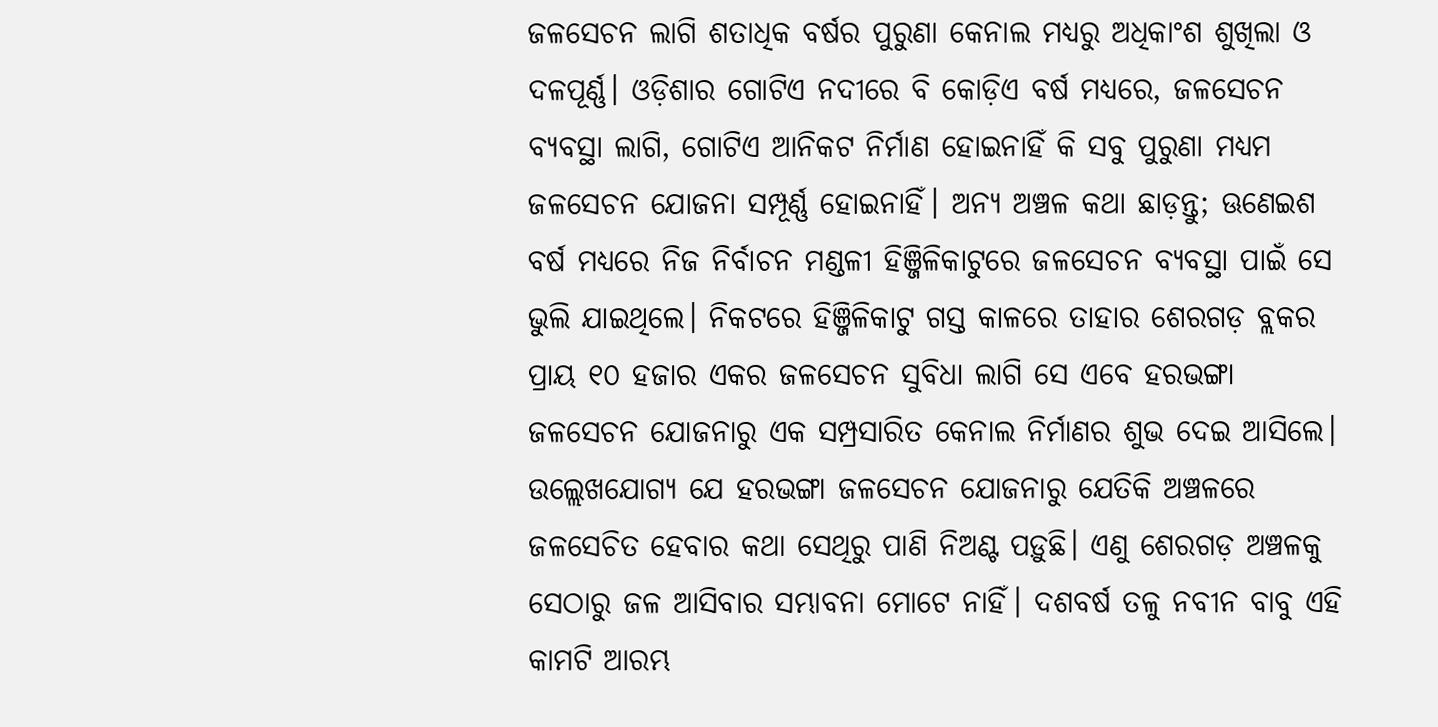ଜଳସେଚନ ଲାଗି ଶତାଧିକ ବର୍ଷର ପୁରୁଣା କେନାଲ ମଧ୍ୟରୁ ଅଧିକାଂଶ ଶୁଖିଲା ଓ ଦଳପୂର୍ଣ୍ଣ। ଓଡ଼ିଶାର ଗୋଟିଏ ନଦୀରେ ବି କୋଡ଼ିଏ ବର୍ଷ ମଧ୍ୟରେ, ଜଳସେଚନ ବ୍ୟବସ୍ଥା ଲାଗି, ଗୋଟିଏ ଆନିକଟ ନିର୍ମାଣ ହୋଇନାହିଁ କି ସବୁ ପୁରୁଣା ମଧ୍ୟମ ଜଳସେଚନ ଯୋଜନା ସମ୍ପୂର୍ଣ୍ଣ ହୋଇନାହିଁ। ଅନ୍ୟ ଅଞ୍ଚଳ କଥା ଛାଡ଼ନ୍ତୁ; ଊଣେଇଶ ବର୍ଷ ମଧ୍ୟରେ ନିଜ ନିର୍ବାଚନ ମଣ୍ଡଳୀ ହିଞ୍ଜିଳିକାଟୁରେ ଜଳସେଚନ ବ୍ୟବସ୍ଥା ପାଇଁ ସେ ଭୁଲି ଯାଇଥିଲେ। ନିକଟରେ ହିଞ୍ଜିଳିକାଟୁ ଗସ୍ତ କାଳରେ ତାହାର ଶେରଗଡ଼ ବ୍ଲକର ପ୍ରାୟ ୧୦ ହଜାର ଏକର ଜଳସେଚନ ସୁବିଧା ଲାଗି ସେ ଏବେ ହରଭଙ୍ଗା ଜଳସେଚନ ଯୋଜନାରୁ ଏକ ସମ୍ପ୍ରସାରିତ କେନାଲ ନିର୍ମାଣର ଶୁଭ ଦେଇ ଆସିଲେ।
ଉଲ୍ଲେଖଯୋଗ୍ୟ ଯେ ହରଭଙ୍ଗା ଜଳସେଚନ ଯୋଜନାରୁ ଯେତିକି ଅଞ୍ଚଳରେ ଜଳସେଚିତ ହେବାର କଥା ସେଥିରୁ ପାଣି ନିଅଣ୍ଟ ପଡ଼ୁଛି। ଏଣୁ ଶେରଗଡ଼ ଅଞ୍ଚଳକୁ ସେଠାରୁ ଜଳ ଆସିବାର ସମ୍ଭାବନା ମୋଟେ ନାହିଁ। ଦଶବର୍ଷ ତଳୁ ନବୀନ ବାବୁ ଏହି କାମଟି ଆରମ୍ଭ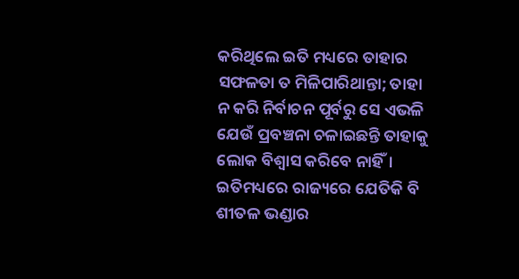କରିଥିଲେ ଇତି ମଧ୍ୟରେ ତାହାର ସଫଳତା ତ ମିଳିପାରିଥାନ୍ତା; ତାହା ନ କରି ନିର୍ବାଚନ ପୂର୍ବରୁ ସେ ଏଭଳି ଯେଉଁ ପ୍ରବଞ୍ଚନା ଚଳାଇଛନ୍ତି ତାହାକୁ ଲୋକ ବିଶ୍ୱାସ କରିବେ ନାହିଁ। ଇତିମଧ୍ୟରେ ରାଜ୍ୟରେ ଯେତିକି ବି ଶୀତଳ ଭଣ୍ଡାର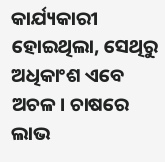କାର୍ଯ୍ୟକାରୀ ହୋଇଥିଲା, ସେଥିରୁ ଅଧିକାଂଶ ଏବେ ଅଚଳ। ଚାଷରେ ଲାଭ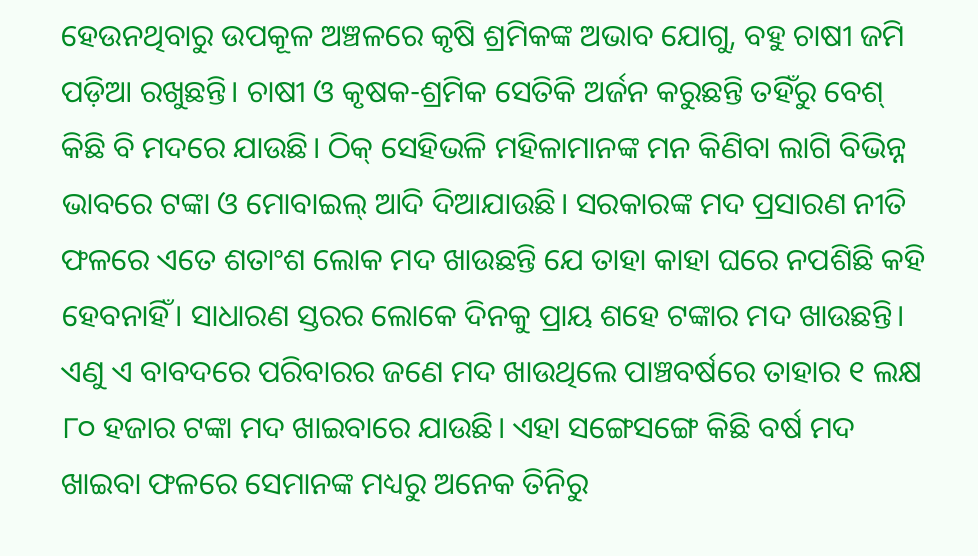ହେଉନଥିବାରୁ ଉପକୂଳ ଅଞ୍ଚଳରେ କୃଷି ଶ୍ରମିକଙ୍କ ଅଭାବ ଯୋଗୁ, ବହୁ ଚାଷୀ ଜମି ପଡ଼ିଆ ରଖୁଛନ୍ତି। ଚାଷୀ ଓ କୃଷକ-ଶ୍ରମିକ ସେତିକି ଅର୍ଜନ କରୁଛନ୍ତି ତହିଁରୁ ବେଶ୍‌ କିଛି ବି ମଦରେ ଯାଉଛି। ଠିକ୍‌ ସେହିଭଳି ମହିଳାମାନଙ୍କ ମନ କିଣିବା ଲାଗି ବିଭିନ୍ନ ଭାବରେ ଟଙ୍କା ଓ ମୋବାଇଲ୍‌ ଆଦି ଦିଆଯାଉଛି। ସରକାରଙ୍କ ମଦ ପ୍ରସାରଣ ନୀତି ଫଳରେ ଏତେ ଶତାଂଶ ଲୋକ ମଦ ଖାଉଛନ୍ତି ଯେ ତାହା କାହା ଘରେ ନପଶିଛି କହି ହେବନାହିଁ। ସାଧାରଣ ସ୍ତରର ଲୋକେ ଦିନକୁ ପ୍ରାୟ ଶହେ ଟଙ୍କାର ମଦ ଖାଉଛନ୍ତି। ଏଣୁ ଏ ବାବଦରେ ପରିବାରର ଜଣେ ମଦ ଖାଉଥିଲେ ପାଞ୍ଚବର୍ଷରେ ତାହାର ୧ ଲକ୍ଷ ୮୦ ହଜାର ଟଙ୍କା ମଦ ଖାଇବାରେ ଯାଉଛି। ଏହା ସଙ୍ଗେସଙ୍ଗେ କିଛି ବର୍ଷ ମଦ ଖାଇବା ଫଳରେ ସେମାନଙ୍କ ମଧ୍ୟରୁ ଅନେକ ତିନିରୁ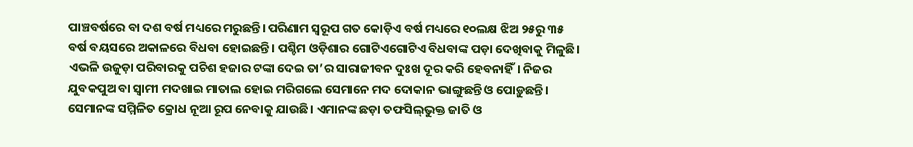ପାଞ୍ଚବର୍ଷରେ ବା ଦଶ ବର୍ଷ ମଧ୍ୟରେ ମରୁଛନ୍ତି। ପରିଣାମ ସ୍ୱରୂପ ଗତ କୋଡ଼ିଏ ବର୍ଷ ମଧ୍ୟରେ ୧୦ଲକ୍ଷ ଝିଅ ୨୫ରୁ ୩୫ ବର୍ଷ ବୟସରେ ଅକାଳରେ ବିଧବା ହୋଇଛନ୍ତି। ପଶ୍ଚିମ ଓଡ଼ିଶାର ଗୋଟିଏଗୋଟିଏ ବିଧବାଙ୍କ ପଡ଼ା ଦେଖିବାକୁ ମିଳୁଛି। ଏଭଳି ଉଜୁଡ଼ା ପରିବାରକୁ ପଚିଶ ହଜାର ଟଙ୍କା ଦେଇ ତା’ର ସାରାଜୀବନ ଦୁଃଖ ଦୂର କରି ହେବନାହିଁ। ନିଜର ଯୁବକପୁଅ ବା ସ୍ୱାମୀ ମଦଖାଇ ମାତାଲ ହୋଇ ମରିଗଲେ ସେମାନେ ମଦ ଦୋକାନ ଭାଙ୍ଗୁଛନ୍ତି ଓ ପୋଡ଼ୁଛନ୍ତି। ସେମାନଙ୍କ ସମ୍ମିଳିତ କ୍ରୋଧ ନୂଆ ରୂପ ନେବାକୁ ଯାଉଛି। ଏମାନଙ୍କ ଛଡ଼ା ତଫସିଲ୍‌ଭୁକ୍ତ ଜାତି ଓ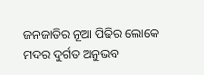ଜନଜାତିର ନୂଆ ପିଢିର ଲୋକେ ମଦର ଦୁର୍ଗତ ଅନୁଭବ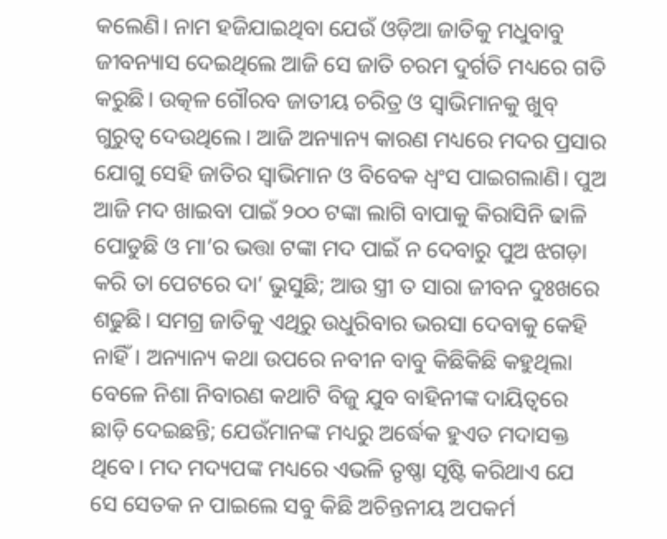କଲେଣି। ନାମ ହଜିଯାଇଥିବା ଯେଉଁ ଓଡ଼ିଆ ଜାତିକୁ ମଧୁବାବୁ ଜୀବନ୍ୟାସ ଦେଇଥିଲେ ଆଜି ସେ ଜାତି ଚରମ ଦୁର୍ଗତି ମଧ୍ୟରେ ଗତି କରୁଛି। ଉତ୍କଳ ଗୌରବ ଜାତୀୟ ଚରିତ୍ର ଓ ସ୍ୱାଭିମାନକୁ ଖୁବ୍‌ ଗୁରୁତ୍ୱ ଦେଉଥିଲେ। ଆଜି ଅନ୍ୟାନ୍ୟ କାରଣ ମଧ୍ୟରେ ମଦର ପ୍ରସାର ଯୋଗୁ ସେହି ଜାତିର ସ୍ୱାଭିମାନ ଓ ବିବେକ ଧ୍ୱଂସ ପାଇଗଲାଣି। ପୁଅ ଆଜି ମଦ ଖାଇବା ପାଇଁ ୨୦୦ ଟଙ୍କା ଲାଗି ବାପାକୁ କିରାସିନି ଢାଳି ପୋଡୁଛି ଓ ମା’ର ଭତ୍ତା ଟଙ୍କା ମଦ ପାଇଁ ନ ଦେବାରୁ ପୁଅ ଝଗଡ଼ା କରି ତା ପେଟରେ ଦା’ ଭୁସୁଛି; ଆଉ ସ୍ତ୍ରୀ ତ ସାରା ଜୀବନ ଦୁଃଖରେ ଶଢୁଛି। ସମଗ୍ର ଜାତିକୁ ଏଥିରୁ ଉଧୁରିବାର ଭରସା ଦେବାକୁ କେହି ନାହିଁ। ଅନ୍ୟାନ୍ୟ କଥା ଉପରେ ନବୀନ ବାବୁ କିଛିକିଛି କହୁଥିଲା ବେଳେ ନିଶା ନିବାରଣ କଥାଟି ବିଜୁ ଯୁବ ବାହିନୀଙ୍କ ଦାୟିତ୍ୱରେ ଛାଡ଼ି ଦେଇଛନ୍ତି; ଯେଉଁମାନଙ୍କ ମଧ୍ୟରୁ ଅର୍ଦ୍ଧେକ ହୁଏତ ମଦାସକ୍ତ ଥିବେ। ମଦ ମଦ୍ୟପଙ୍କ ମଧ୍ୟରେ ଏଭଳି ତୃଷ୍ଣା ସୃଷ୍ଟି କରିଥାଏ ଯେ ସେ ସେତକ ନ ପାଇଲେ ସବୁ କିଛି ଅଚିନ୍ତନୀୟ ଅପକର୍ମ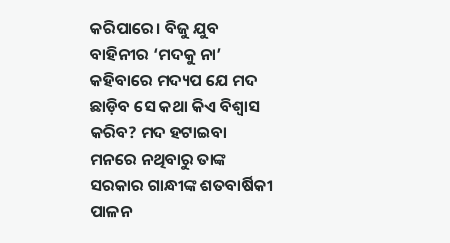କରିପାରେ। ବିଜୁ ଯୁବ ବାହିନୀର ‘ମଦକୁ ନା’ କହିବାରେ ମଦ୍ୟପ ଯେ ମଦ ଛାଡ଼ିବ ସେ କଥା କିଏ ବିଶ୍ୱାସ କରିବ? ମଦ ହଟାଇବା ମନରେ ନଥିବାରୁ ତାଙ୍କ ସରକାର ଗାନ୍ଧୀଙ୍କ ଶତବାର୍ଷିକୀ ପାଳନ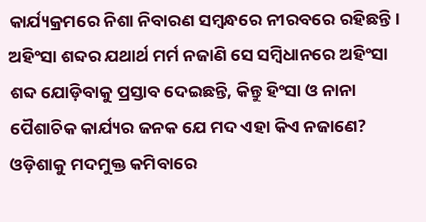କାର୍ଯ୍ୟକ୍ରମରେ ନିଶା ନିବାରଣ ସମ୍ବନ୍ଧରେ ନୀରବରେ ରହିଛନ୍ତି। ଅହିଂସା ଶବ୍ଦର ଯଥାର୍ଥ ମର୍ମ ନଜାଣି ସେ ସମ୍ବିଧାନରେ ଅହିଂସା ଶବ୍ଦ ଯୋଡ଼ିବାକୁ ପ୍ରସ୍ତାବ ଦେଇଛନ୍ତି, କିନ୍ତୁ ହିଂସା ଓ ନାନା ପୈଶାଚିକ କାର୍ଯ୍ୟର ଜନକ ଯେ ମଦ ଏହା କିଏ ନଜାଣେ? ଓଡ଼ିଶାକୁ ମଦମୁକ୍ତ କମିବାରେ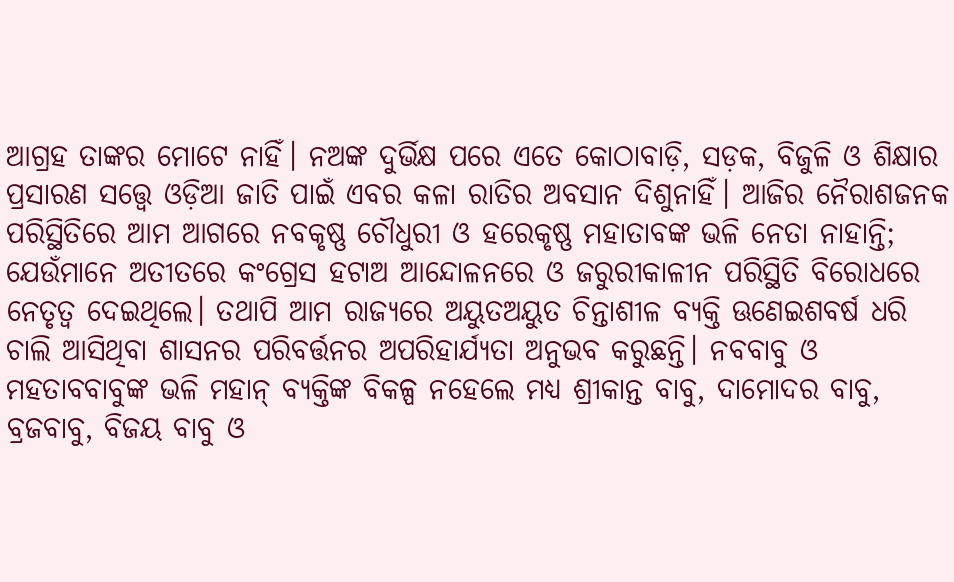ଆଗ୍ରହ ତାଙ୍କର ମୋଟେ ନାହିଁ। ନଅଙ୍କ ଦୁର୍ଭିକ୍ଷ ପରେ ଏତେ କୋଠାବାଡ଼ି, ସଡ଼କ, ବିଜୁଳି ଓ ଶିକ୍ଷାର ପ୍ରସାରଣ ସତ୍ତ୍ୱେ ଓଡ଼ିଆ ଜାତି ପାଇଁ ଏବର କଳା ରାତିର ଅବସାନ ଦିଶୁନାହିଁ। ଆଜିର ନୈରାଶଜନକ ପରିସ୍ଥିତିରେ ଆମ ଆଗରେ ନବକୃଷ୍ଣ ଚୌଧୁରୀ ଓ ହରେକୃଷ୍ଣ ମହାତାବଙ୍କ ଭଳି ନେତା ନାହାନ୍ତି; ଯେଉଁମାନେ ଅତୀତରେ କଂଗ୍ରେସ ହଟାଅ ଆନ୍ଦୋଳନରେ ଓ ଜରୁରୀକାଳୀନ ପରିସ୍ଥିତି ବିରୋଧରେ ନେତୃତ୍ୱ ଦେଇଥିଲେ। ତଥାପି ଆମ ରାଜ୍ୟରେ ଅୟୁତଅୟୁତ ଚିନ୍ତାଶୀଳ ବ୍ୟକ୍ତି ଊଣେଇଶବର୍ଷ ଧରି ଚାଲି ଆସିଥିବା ଶାସନର ପରିବର୍ତ୍ତନର ଅପରିହାର୍ଯ୍ୟତା ଅନୁଭବ କରୁଛନ୍ତି। ନବବାବୁ ଓ ମହତାବବାବୁଙ୍କ ଭଳି ମହାନ୍‌ ବ୍ୟକ୍ତିଙ୍କ ବିକଳ୍ପ ନହେଲେ ମଧ୍ୟ ଶ୍ରୀକାନ୍ତ ବାବୁ, ଦାମୋଦର ବାବୁ, ବ୍ରଜବାବୁ, ବିଜୟ ବାବୁ ଓ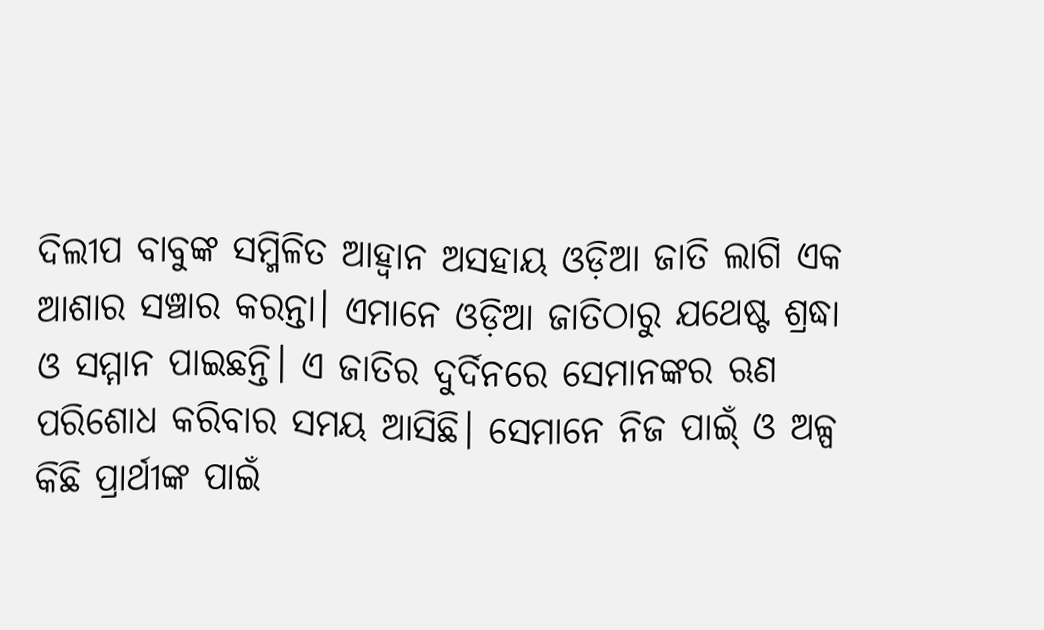ଦିଲୀପ ବାବୁଙ୍କ ସମ୍ମିଳିତ ଆହ୍ୱାନ ଅସହାୟ ଓଡ଼ିଆ ଜାତି ଲାଗି ଏକ ଆଶାର ସଞ୍ଚାର କରନ୍ତା। ଏମାନେ ଓଡ଼ିଆ ଜାତିଠାରୁ ଯଥେଷ୍ଟ ଶ୍ରଦ୍ଧା ଓ ସମ୍ମାନ ପାଇଛନ୍ତି। ଏ ଜାତିର ଦୁର୍ଦିନରେ ସେମାନଙ୍କର ଋଣ ପରିଶୋଧ କରିବାର ସମୟ ଆସିଛି। ସେମାନେ ନିଜ ପାଇ୍‌ଁ ଓ ଅଳ୍ପ କିଛି ପ୍ରାର୍ଥୀଙ୍କ ପାଇଁ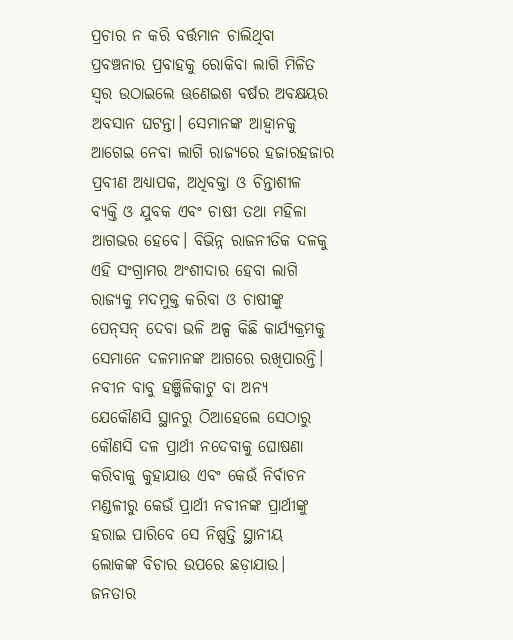ପ୍ରଚାର ନ କରି ବର୍ତ୍ତମାନ ଚାଲିଥିବା ପ୍ରବଞ୍ଚନାର ପ୍ରବାହକୁ ରୋକିବା ଲାଗି ମିଳିତ ସ୍ୱର ଉଠାଇଲେ ଊଣେଇଶ ବର୍ଷର ଅବକ୍ଷୟର ଅବସାନ ଘଟନ୍ତା। ସେମାନଙ୍କ ଆହ୍ୱାନକୁ ଆଗେଇ ନେବା ଲାଗି ରାଜ୍ୟରେ ହଜାରହଜାର ପ୍ରବୀଣ ଅଧ୍ୟାପକ, ଅଧିବକ୍ତା ଓ ଚିନ୍ତାଶୀଳ ବ୍ୟକ୍ତି ଓ ଯୁବକ ଏବଂ ଚାଷୀ ତଥା ମହିଳା ଆଗଭର ହେବେ। ବିଭିନ୍ନ ରାଜନୀତିକ ଦଳକୁ ଏହି ସଂଗ୍ରାମର ଅଂଶୀଦାର ହେବା ଲାଗି ରାଜ୍ୟକୁ ମଦମୁକ୍ତ କରିବା ଓ ଚାଷୀଙ୍କୁ ପେନ୍‌ସନ୍‌ ଦେବା ଭଳି ଅଳ୍ପ କିଛି କାର୍ଯ୍ୟକ୍ରମକୁ ସେମାନେ ଦଳମାନଙ୍କ ଆଗରେ ରଖିପାରନ୍ତି। ନବୀନ ବାବୁ ହଞ୍ଜିଳିକାଟୁ ବା ଅନ୍ୟ ଯେକୌଣସି ସ୍ଥାନରୁ ଠିଆହେଲେ ସେଠାରୁ କୌଣସି ଦଳ ପ୍ରାର୍ଥୀ ନଦେବାକୁ ଘୋଷଣା କରିବାକୁ କୁହାଯାଉ ଏବଂ କେଉଁ ନିର୍ବାଚନ ମଣ୍ଡଳୀରୁ କେଉଁ ପ୍ରାର୍ଥୀ ନବୀନଙ୍କ ପ୍ରାର୍ଥୀଙ୍କୁ ହରାଇ ପାରିବେ ସେ ନିଷ୍ପତ୍ତି ସ୍ଥାନୀୟ ଲୋକଙ୍କ ବିଚାର ଉପରେ ଛଡ଼ାଯାଉ।
ଜନତାର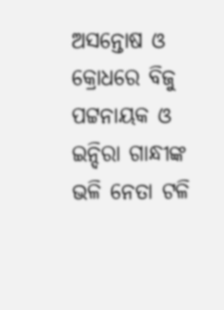ଅସନ୍ତୋଷ ଓ କ୍ରୋଧରେ ବିଜୁ ପଟ୍ଟନାୟକ ଓ ଇନ୍ଦିରା ଗାନ୍ଧୀଙ୍କ ଭଳି ନେତା ଟଳି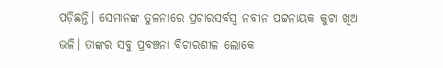ପଡ଼ିଛନ୍ତି। ସେମାନଙ୍କ ତୁଳନାରେ ପ୍ରଚାରସର୍ବସ୍ୱ ନବୀନ ପଟ୍ଟନାୟକ କୁଟା ଖିଅ ଭଳି। ତାଙ୍କର ସବୁ ପ୍ରବଞ୍ଚନା ବିଚାରଶୀଳ ଲୋକେ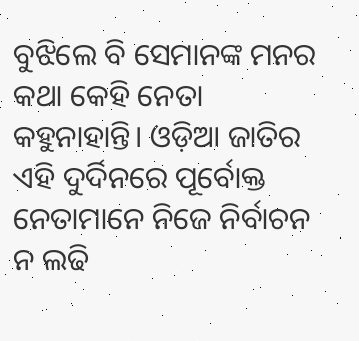ବୁଝିଲେ ବି ସେମାନଙ୍କ ମନର କଥା କେହି ନେତା କହୁନାହାନ୍ତି। ଓଡ଼ିଆ ଜାତିର ଏହି ଦୁର୍ଦିନରେ ପୂର୍ବୋକ୍ତ ନେତାମାନେ ନିଜେ ନିର୍ବାଚନ ନ ଲଢି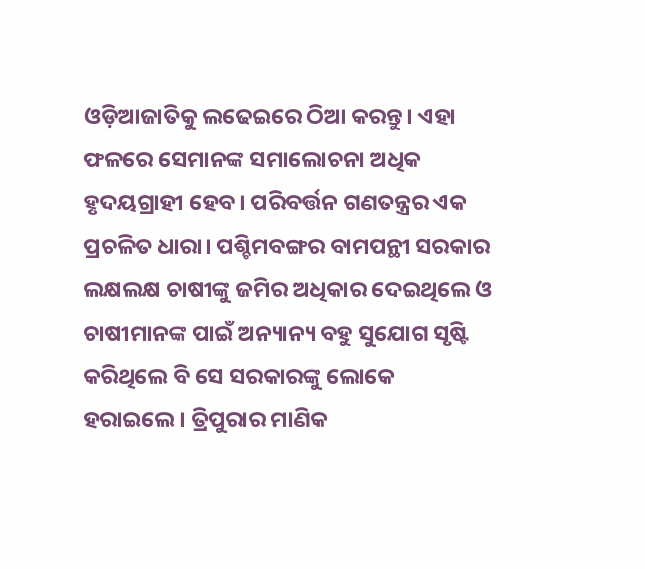ଓଡ଼ିଆଜାତିକୁ ଲଢେଇରେ ଠିଆ କରନ୍ତୁ। ଏହା ଫଳରେ ସେମାନଙ୍କ ସମାଲୋଚନା ଅଧିକ ହୃଦୟଗ୍ରାହୀ ହେବ। ପରିବର୍ତ୍ତନ ଗଣତନ୍ତ୍ରର ଏକ ପ୍ରଚଳିତ ଧାରା। ପଶ୍ଚିମବଙ୍ଗର ବାମପନ୍ଥୀ ସରକାର ଲକ୍ଷଲକ୍ଷ ଚାଷୀଙ୍କୁ ଜମିର ଅଧିକାର ଦେଇଥିଲେ ଓ ଚାଷୀମାନଙ୍କ ପାଇଁ ଅନ୍ୟାନ୍ୟ ବହୁ ସୁଯୋଗ ସୃଷ୍ଟି କରିଥିଲେ ବି ସେ ସରକାରଙ୍କୁ ଲୋକେ ହରାଇଲେ। ତ୍ରିପୁରାର ମାଣିକ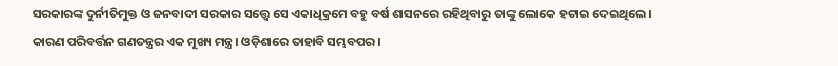ସରକାରଙ୍କ ଦୁର୍ନୀତିମୁକ୍ତ ଓ ଜନବାଦୀ ସରକାର ସତ୍ତ୍ୱେ ସେ ଏକାଧିକ୍ରମେ ବହୁ ବର୍ଷ ଶାସନରେ ରହିଥିବାରୁ ତାଙ୍କୁ ଲୋକେ ହଟାଇ ଦେଇଥିଲେ। କାରଣ ପରିବର୍ତ୍ତନ ଗଣତନ୍ତ୍ରର ଏକ ମୁଖ୍ୟ ମନ୍ତ୍ର। ଓଡ଼ିଶାରେ ତାହାବି ସମ୍ଭବପର।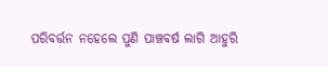ପରିବର୍ତ୍ତନ ନହେଲେ ପୁଣି ପାଞ୍ଚବର୍ଷ ଲାଗି ଆହୁରି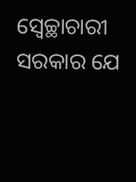ସ୍ୱେଚ୍ଛାଚାରୀ ସରକାର ଯେ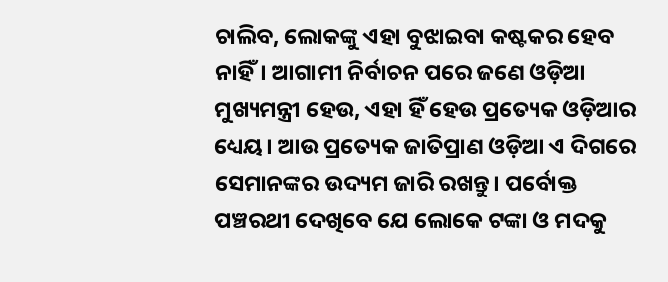ଚାଲିବ, ଲୋକଙ୍କୁ ଏହା ବୁଝାଇବା କଷ୍ଟକର ହେବ ନାହିଁ। ଆଗାମୀ ନିର୍ବାଚନ ପରେ ଜଣେ ଓଡ଼ିଆ ମୁଖ୍ୟମନ୍ତ୍ରୀ ହେଉ, ଏହା ହିଁ ହେଉ ପ୍ରତ୍ୟେକ ଓଡ଼ିଆର ଧ୍ୟେୟ। ଆଉ ପ୍ରତ୍ୟେକ ଜାତିପ୍ରାଣ ଓଡ଼ିଆ ଏ ଦିଗରେ ସେମାନଙ୍କର ଉଦ୍ୟମ ଜାରି ରଖନ୍ତୁ। ପର୍ବୋକ୍ତ ପଞ୍ଚରଥୀ ଦେଖିବେ ଯେ ଲୋକେ ଟଙ୍କା ଓ ମଦକୁ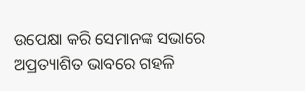ଉପେକ୍ଷା କରି ସେମାନଙ୍କ ସଭାରେ ଅପ୍ରତ୍ୟାଶିତ ଭାବରେ ଗହଳି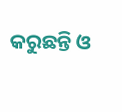କରୁଛନ୍ତି ଓ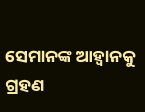ସେମାନଙ୍କ ଆହ୍ୱାନକୁ ଗ୍ରହଣ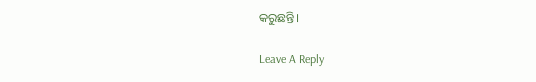କରୁଛନ୍ତି।

Leave A Reply